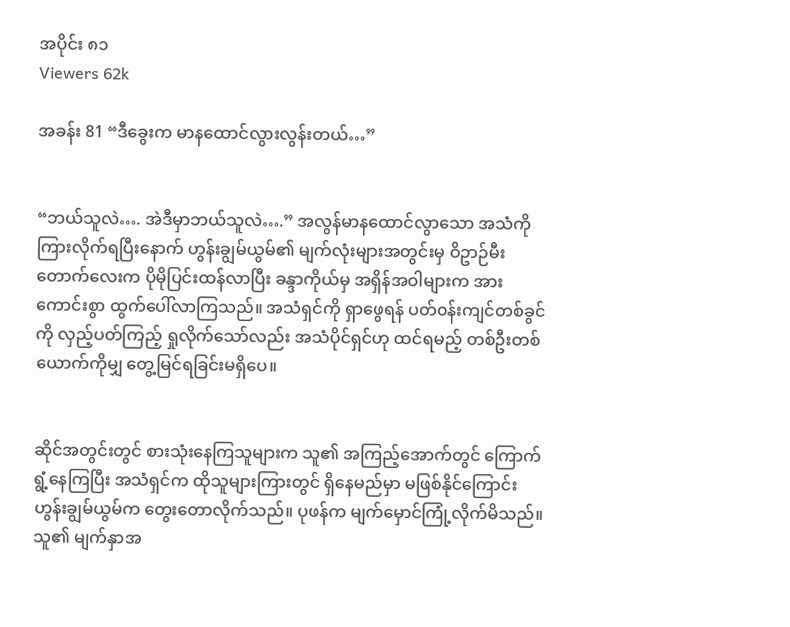အပိုင်း ၈၁
Viewers 62k

အခန်း 81 “ဒီခွေးက မာနထောင်လွားလွန်းတယ်…”


“ဘယ်သူလဲ…. အဲဒီမှာဘယ်သူလဲ….” အလွန်မာနထောင်လွာသော အသံကို ကြားလိုက်ရပြီးနောက် ဟွန်းချွမ်ယွမ်၏ မျက်လုံးများအတွင်းမှ ဝိဥာဉ်မီးတောက်လေးက ပိုမိုပြင်းထန်လာပြီး ခန္ဒာကိုယ်မှ အရှိန်အဝါများက အားကောင်းစွာ ထွက်ပေါ်လာကြသည်။ အသံရှင်ကို ရှာဖွေရန် ပတ်၀န်းကျင်တစ်ခွင်ကို လှည့်ပတ်ကြည့် ရှုလိုက်သော်လည်း အသံပိုင်ရှင်ဟု ထင်ရမည့် တစ်ဦးတစ်ယောက်ကိုမျှ တွေ့မြင်ရခြင်းမရှိပေ။


ဆိုင်အတွင်းတွင် စားသုံးနေကြသူများက သူ၏ အကြည့်အောက်တွင် ကြောက်ရွံ့နေကြပြီး အသံရှင်က ထိုသူများကြားတွင် ရှိနေမည်မှာ မဖြစ်နိုင်ကြောင်း ဟွန်းချွမ်ယွမ်က တွေးတောလိုက်သည်။ ပုဖန်က မျက်မှောင်ကြုံ့လိုက်မိသည်။ သူ၏ မျက်နှာအ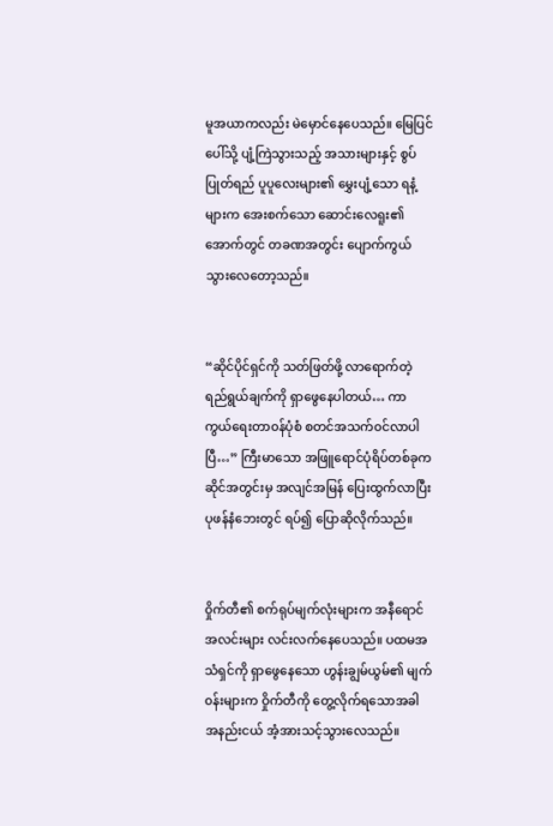မူအယာကလည်း မဲမှောင်နေပေသည်။ မြေပြင်ပေါ်သို့ ပျံ့ကြဲသွားသည့် အသားများနှင့် စွပ်ပြုတ်ရည် ပူပူလေးများ၏ မွှေးပျံ့သော ရနံ့များက အေးစက်သော ဆောင်းလေရူး၏ အောက်တွင် တခဏအတွင်း ပျောက်ကွယ်သွားလေတော့သည်။


“ဆိုင်ပိုင်ရှင်ကို သတ်ဖြတ်ဖို့ လာရောက်တဲ့ရည်ရွယ်ချက်ကို ရှာဖွေနေပါတယ်… ကာကွယ်ရေးတာ၀န်ပုံစံ စတင်အသက်၀င်လာပါပြီ…” ကြီးမာသော အဖြူရောင်ပုံရိပ်တစ်ခုက ဆိုင်အတွင်းမှ အလျင်အမြန် ပြေးထွက်လာပြီး ပုဖန်နံဘေးတွင် ရပ်၍ ပြောဆိုလိုက်သည်။


၀ှိုက်တီ၏ စက်ရုပ်မျက်လုံးများက အနီရောင်အလင်းများ လင်းလက်နေပေသည်။ ပထမအသံရှင်ကို ရှာဖွေနေသော ဟွန်းချွမ်ယွမ်၏ မျက်၀န်းများက ဝှိုက်တီကို တွေ့လိုက်ရသောအခါ အနည်းငယ် အံ့အားသင့်သွားလေသည်။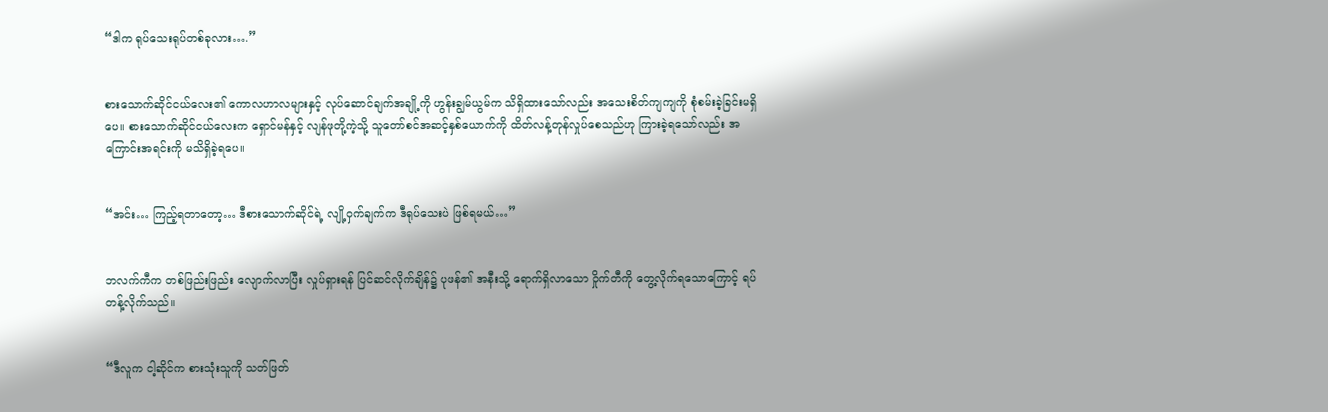“ဒါက ရုပ်သေးရုပ်တစ်ခုလား….”


စားသောက်ဆိုင်ငယ်လေး၏ ကောလဟာလများနှင့် လုပ်ဆောင်ချက်အချို့ကို ဟွန်းချွမ်ယွမ်က သိရှိထားသော်လည်း အသေးစိတ်ကျကျကို စုံစမ်းခဲ့ခြင်းမရှိပေ။ စားသောက်ဆိုင်ငယ်လေးက ရှောင်မန်နှင့် လျန်ဖုတို့ကဲ့သို့ သူတော်စင်အဆင့်နှစ်ယောက်ကို ထိတ်လန့်တုန်လှုပ်စေသည်ဟု ကြားခဲ့ရသော်လည်း အကြောင်းအရင်းကို မသိရှိခဲ့ရပေ။


“အင်း… ကြည့်ရတာတော့… ဒီစားသောက်ဆိုင်ရဲ့ လျို့ဝှက်ချက်က ဒီရုပ်သေးပဲ ဖြစ်ရမယ်…”


ဘလက်ကီက တစ်ဖြည်းဖြည်း လျောက်လာပြီး လှုပ်ရှားရန် ပြင်ဆင်လိုက်ချိန်၌ ပုဖန်၏ အနီးသို့ ရောက်ရှိလာသော ဝှိုက်တီကို တွေ့လိုက်ရသောကြောင့် ရပ်တန့်လိုက်သည်။


“ဒီလူက ငါ့ဆိုင်က စားသုံးသူကို သတ်ဖြတ်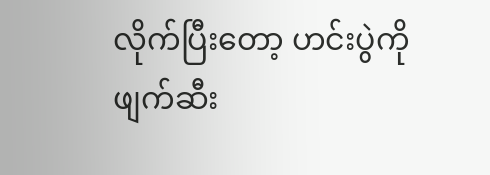လိုက်ပြီးတော့ ဟင်းပွဲကို ဖျက်ဆီး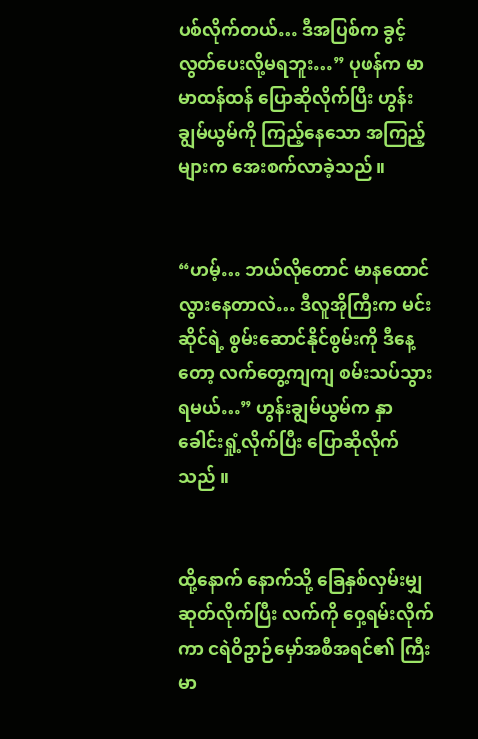ပစ်လိုက်တယ်… ဒီအပြစ်က ခွင့်လွတ်ပေးလို့မရဘူး…” ပုဖန်က မာမာထန်ထန် ပြောဆိုလိုက်ပြီး ဟွန်းချွမ်ယွမ်ကို ကြည့်နေသော အကြည့်များက အေးစက်လာခဲ့သည်။


“ဟမ့်… ဘယ်လိုတောင် မာနထောင်လွားနေတာလဲ… ဒီလူအိုကြီးက မင်းဆိုင်ရဲ့ စွမ်းဆောင်နိုင်စွမ်းကို ဒီနေ့တော့ လက်တွေ့ကျကျ စမ်းသပ်သွားရမယ်…” ဟွန်းချွမ်ယွမ်က နှာခေါင်းရှုံ့လိုက်ပြီး ပြောဆိုလိုက်သည် ။


ထို့နောက် နောက်သို့ ခြေနှစ်လှမ်းမျှ ဆုတ်လိုက်ပြီး လက်ကို ဝှေ့ရမ်းလိုက်ကာ ငရဲဝိဥာဉ်မှော်အစီအရင်၏ ကြီးမာ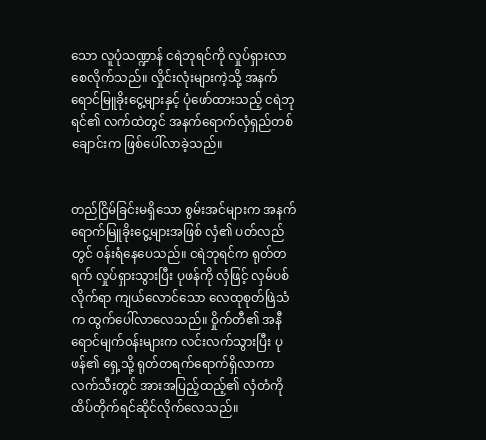သော လူပုံသဏ္ဍာန် ငရဲဘုရင်ကို လှုပ်ရှားလာစေလိုက်သည်။ လှိုင်းလုံးများကဲ့သို့ အနက်ရောင်မြူခိုးငွေ့များနှင့် ပုံဖော်ထားသည့် ငရဲဘုရင်၏ လက်ထဲတွင် အနက်ရောက်လှံရှည်တစ်ချောင်းက ဖြစ်ပေါ်လာခဲ့သည်။


တည်ငြိမ်ခြင်းမရှိသော စွမ်းအင်များက အနက်ရောက်မြူခိုးငွေ့များအဖြစ် လှံ၏ ပတ်လည်တွင် ၀န်းရံနေပေသည်။ ငရဲဘုရင်က ရုတ်တရက် လှုပ်ရှားသွားပြီး ပုဖန်ကို လှံဖြင့် လှမ်ပစ်လိုက်ရာ ကျယ်လောင်သော လေထုစုတ်ဖြဲသံက ထွက်ပေါ်လာလေသည်။ ဝှိုက်တီ၏ အနီရောင်မျက်၀န်းများက လင်းလက်သွားပြီး ပုဖန်၏ ရှေ့သို့ ရုတ်တရက်ရောက်ရှိလာကာ လက်သီးတွင် အားအပြည့်ထည့်၏ လှံတံကို ထိပ်တိုက်ရင်ဆိုင်လိုက်လေသည်။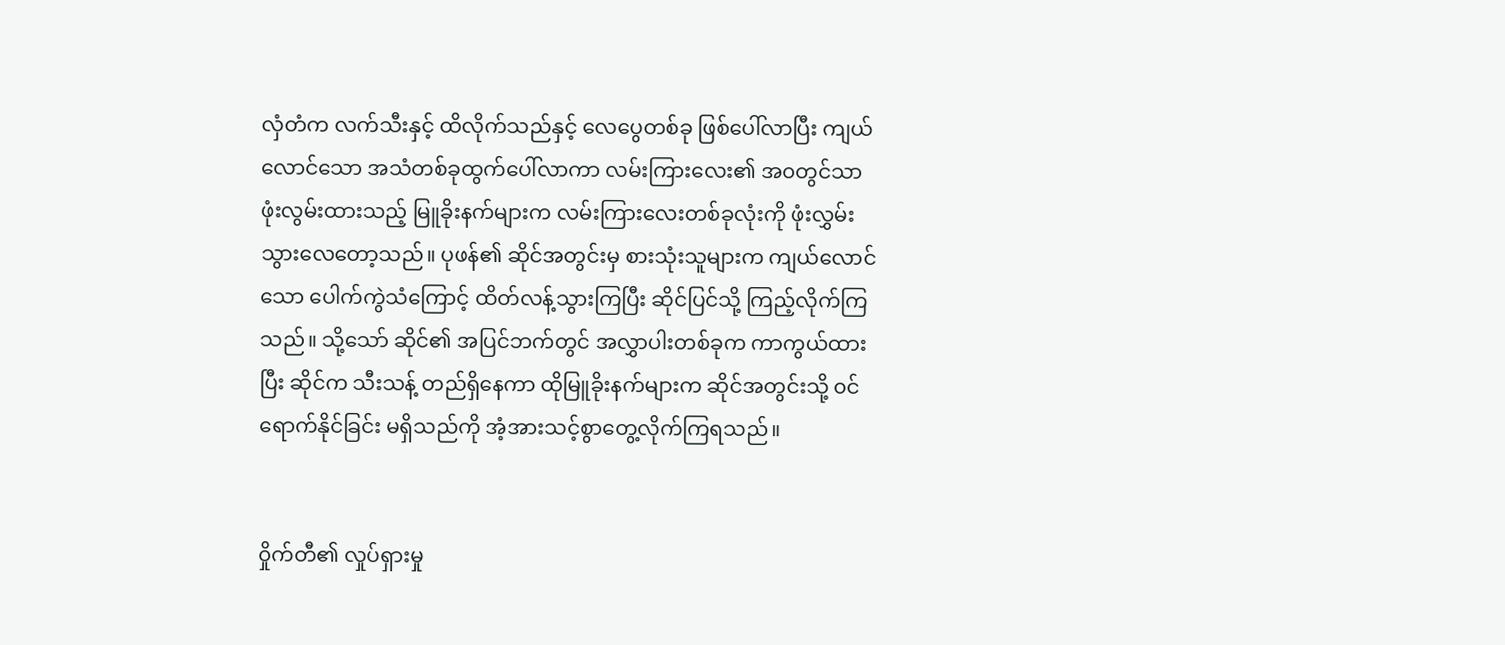လှံတံက လက်သီးနှင့် ထိလိုက်သည်နှင့် လေပွေတစ်ခု ဖြစ်ပေါ်လာပြီး ကျယ်လောင်သော အသံတစ်ခုထွက်ပေါ်လာကာ လမ်းကြားလေး၏ အ၀တွင်သာ ဖုံးလွမ်းထားသည့် မြူခိုးနက်များက လမ်းကြားလေးတစ်ခုလုံးကို ဖုံးလွှမ်းသွားလေတော့သည်။ ပုဖန်၏ ဆိုင်အတွင်းမှ စားသုံးသူများက ကျယ်လောင်သော ပေါက်ကွဲသံကြောင့် ထိတ်လန့်သွားကြပြီး ဆိုင်ပြင်သို့ ကြည့်လိုက်ကြသည်။ သို့သော် ဆိုင်၏ အပြင်ဘက်တွင် အလွှာပါးတစ်ခုက ကာကွယ်ထားပြီး ဆိုင်က သီးသန့် တည်ရှိနေကာ ထိုမြူခိုးနက်များက ဆိုင်အတွင်းသို့ ၀င်ရောက်နိုင်ခြင်း မရှိသည်ကို အံ့အားသင့်စွာတွေ့လိုက်ကြရသည်။


၀ှိုက်တီ၏ လှုပ်ရှားမှု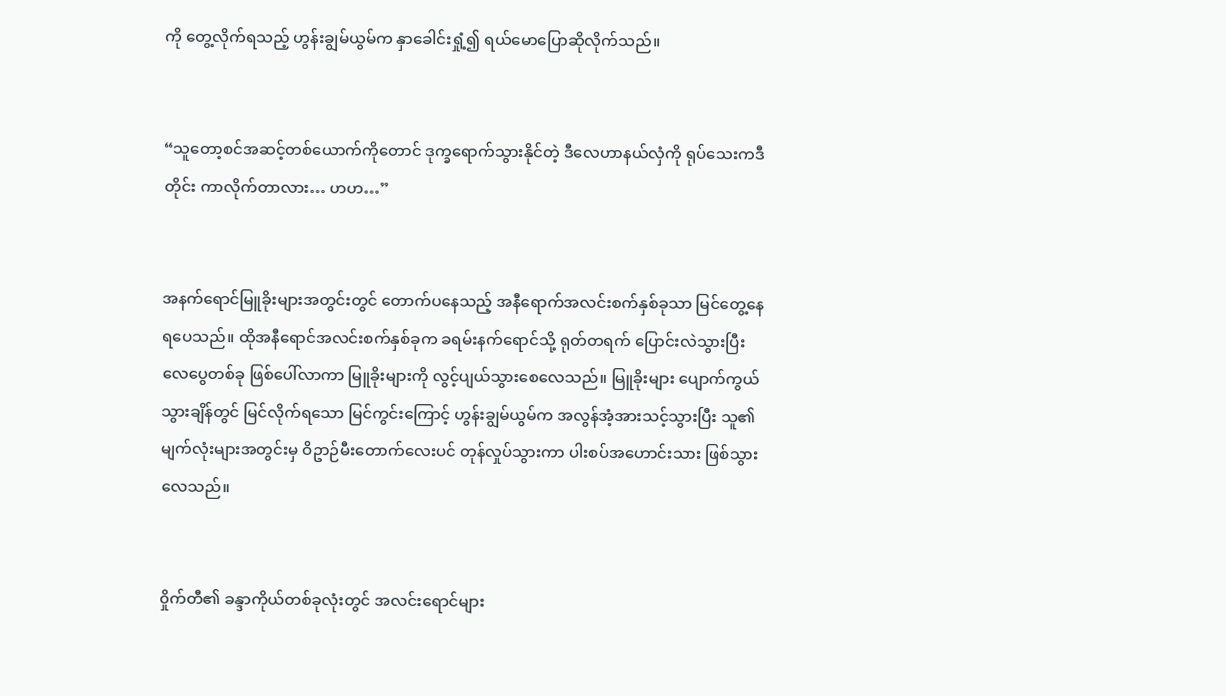ကို တွေ့လိုက်ရသည့် ဟွန်းချွမ်ယွမ်က နှာခေါင်းရှုံ့၍ ရယ်မောပြောဆိုလိုက်သည်။


“သူတော့စင်အဆင့်တစ်ယောက်ကိုတောင် ဒုက္ခရောက်သွားနိုင်တဲ့ ဒီလေဟာနယ်လှံကို ရုပ်သေးကဒီတိုင်း ကာလိုက်တာလား… ဟဟ…”


အနက်ရောင်မြူခိုးများအတွင်းတွင် တောက်ပနေသည့် အနီရောက်အလင်းစက်နှစ်ခုသာ မြင်တွေ့နေရပေသည်။ ထိုအနီရောင်အလင်းစက်နှစ်ခုက ခရမ်းနက်ရောင်သို့ ရုတ်တရက် ပြောင်းလဲသွားပြီး လေပွေတစ်ခု ဖြစ်ပေါ်လာကာ မြူခိုးများကို လွင့်ပျယ်သွားစေလေသည်။ မြူခိုးများ ပျောက်ကွယ်သွားချိန်တွင် မြင်လိုက်ရသော မြင်ကွင်းကြောင့် ဟွန်းချွမ်ယွမ်က အလွန်အံ့အားသင့်သွားပြီး သူ၏ မျက်လုံးများအတွင်းမှ ဝိဥာဉ်မီးတောက်လေးပင် တုန်လှုပ်သွားကာ ပါးစပ်အဟောင်းသား ဖြစ်သွားလေသည်။


၀ှိုက်တီ၏ ခန္ဒာကိုယ်တစ်ခုလုံးတွင် အလင်းရောင်များ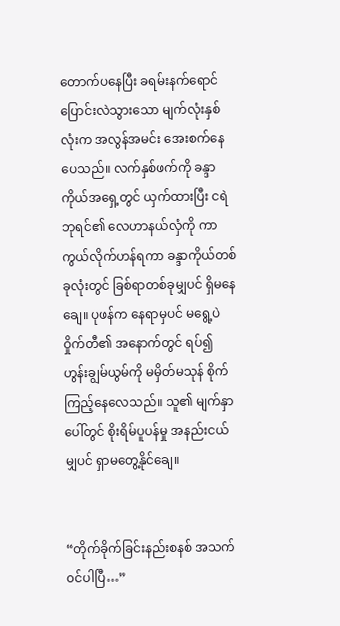တောက်ပနေပြီး ခရမ်းနက်ရောင် ပြောင်းလဲသွားသော မျက်လုံးနှစ်လုံးက အလွန်အမင်း အေးစက်နေပေသည်။ လက်နှစ်ဖက်ကို ခန္ဒာကိုယ်အရှေ့တွင် ယှက်ထားပြီး ငရဲဘုရင်၏ လေဟာနယ်လှံကို ကာကွယ်လိုက်ဟန်ရကာ ခန္ဒာကိုယ်တစ်ခုလုံးတွင် ခြစ်ရာတစ်ခုမျှပင် ရှိမနေချေ။ ပုဖန်က နေရာမှပင် မရွေ့ပဲ ဝှိုက်တီ၏ အနောက်တွင် ရပ်၍ ဟွန်းချွမ်ယွမ်ကို မမှိတ်မသုန် စိုက်ကြည့်နေလေသည်။ သူ၏ မျက်နှာပေါ်တွင် စိုးရိမ်ပူပန်မှု အနည်းငယ်မျှပင် ရှာမတွေ့နိုင်ချေ။


“တိုက်ခိုက်ခြင်းနည်းစနစ် အသက်၀င်ပါပြီ…”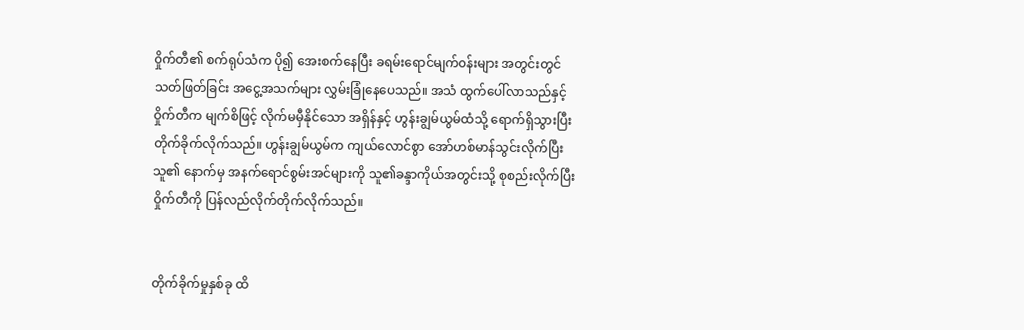၀ှိုက်တီ၏ စက်ရုပ်သံက ပို၍ အေးစက်နေပြီး ခရမ်းရောင်မျက်၀န်းများ အတွင်းတွင် သတ်ဖြတ်ခြင်း အငွေ့အသက်များ လွှမ်းခြုံနေပေသည်။ အသံ ထွက်ပေါ်လာသည်နှင့် ဝှိုက်တီက မျက်စိဖြင့် လိုက်မမှီနိုင်သော အရှိန်နှင့် ဟွန်းချွမ်ယွမ်ထံသို့ ရောက်ရှိသွားပြီး တိုက်ခိုက်လိုက်သည်။ ဟွန်းချွမ်ယွမ်က ကျယ်လောင်စွာ အော်ဟစ်မာန်သွင်းလိုက်ပြီး သူ၏ နောက်မှ အနက်ရောင်စွမ်းအင်များကို သူ၏ခန္ဒာကိုယ်အတွင်းသို့ စုစည်းလိုက်ပြီး ဝှိုက်တီကို ပြန်လည်လိုက်တိုက်လိုက်သည်။


တိုက်ခိုက်မှုနှစ်ခု ထိ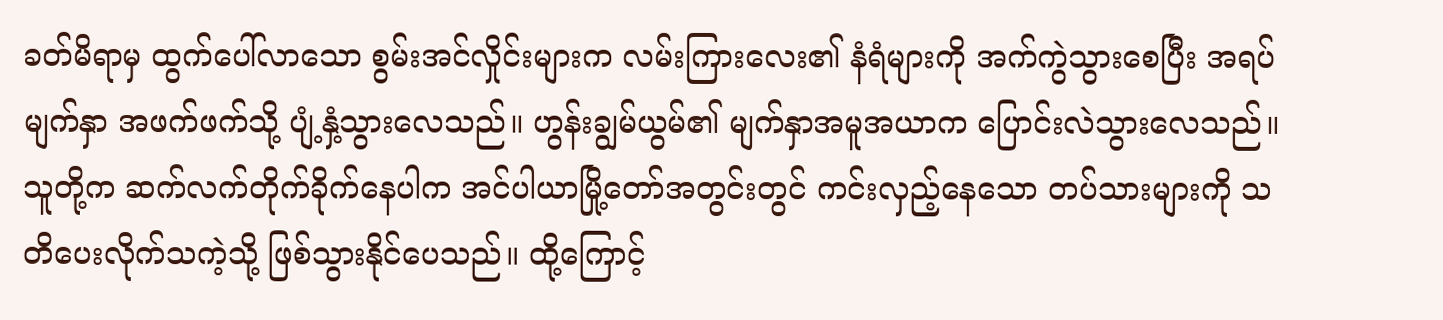ခတ်မိရာမှ ထွက်ပေါ်လာသော စွမ်းအင်လှိုင်းများက လမ်းကြားလေး၏ နံရံများကို အက်ကွဲသွားစေပြီး အရပ်မျက်နှာ အဖက်ဖက်သို့ ပျံ့နှံ့သွားလေသည်။ ဟွန်းချွမ်ယွမ်၏ မျက်နှာအမူအယာက ပြောင်းလဲသွားလေသည်။ သူတို့က ဆက်လက်တိုက်ခိုက်နေပါက အင်ပါယာမြို့တော်အတွင်းတွင် ကင်းလှည့်နေသော တပ်သားများကို သတိပေးလိုက်သကဲ့သို့ ဖြစ်သွားနိုင်ပေသည်။ ထို့ကြောင့်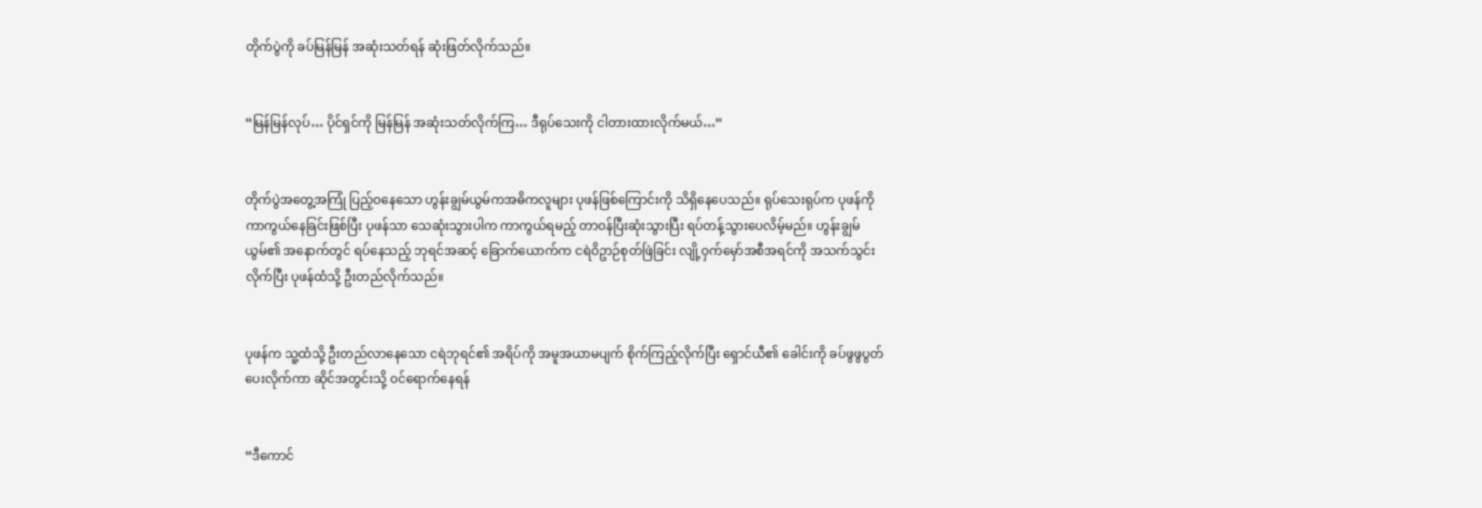တိုက်ပွဲကို ခပ်မြန်မြန် အဆုံးသတ်ရန် ဆုံးဖြတ်လိုက်သည်။


“မြန်မြန်လုပ်… ပိုင်ရှင်ကို မြန်မြန် အဆုံးသတ်လိုက်ကြ… ဒီရုပ်သေးကို ငါတားထားလိုက်မယ်…”


တိုက်ပွဲအတွေ့အကြုံ ပြည့်ဝနေသော ဟွန်းချွမ်ယွမ်ကအဓိကလူများ ပုဖန်ဖြစ်ကြောင်းကို သိရှိနေပေသည်။ ရုပ်သေးရုပ်က ပုဖန်ကို ကာကွယ်နေခြင်းဖြစ်ပြီး ပုဖန်သာ သေဆုံးသွားပါက ကာကွယ်ရမည့် တာ၀န်ပြီးဆုံးသွားပြီး ရပ်တန့်သွားပေလိမ့်မည်။ ဟွန်းချွမ်ယွမ်၏ အနောက်တွင် ရပ်နေသည့် ဘုရင်အဆင့် ခြောက်ယောက်က ငရဲဝိဥာဉ်စုတ်ဖြဲခြင်း လျို့ဝှက်မှော်အစီအရင်ကို အသက်သွင်းလိုက်ပြီး ပုဖန်ထံသို့ ဦးတည်လိုက်သည်။


ပုဖန်က သူ့ထံသို့ ဦးတည်လာနေသော ငရဲဘုရင်၏ အရိပ်ကို အမူအယာမပျက် စိုက်ကြည့်လိုက်ပြီး ရှောင်ယီ၏ ခေါင်းကို ခပ်ဖွဖွပွတ်ပေးလိုက်ကာ ဆိုင်အတွင်းသို့ ၀င်ရောက်နေရန်


“ဒီကောင်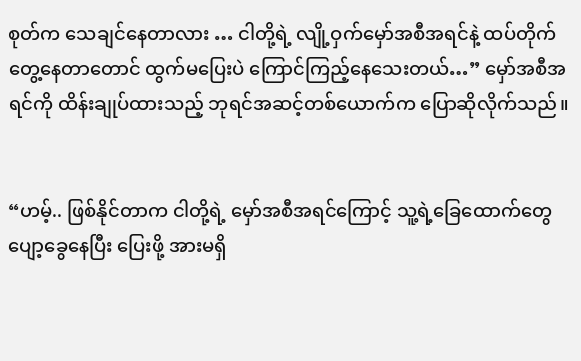စုတ်က သေချင်နေတာလား … ငါတို့ရဲ့ လျို့ဝှက်မှော်အစီအရင်နဲ့ ထပ်တိုက်တွေ့နေတာတောင် ထွက်မပြေးပဲ ကြောင်ကြည့်နေသေးတယ်…” မှော်အစီအရင်ကို ထိန်းချုပ်ထားသည့် ဘုရင်အဆင့်တစ်ယောက်က ပြောဆိုလိုက်သည်။


“ဟမ့်.. ဖြစ်နိုင်တာက ငါတို့ရဲ့ မှော်အစီအရင်ကြောင့် သူ့ရဲ့ခြေထောက်တွေ ပျော့ခွေနေပြီး ပြေးဖို့ အားမရှိ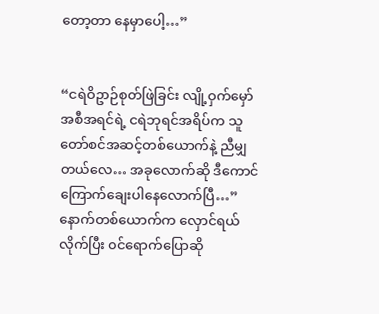တော့တာ နေမှာပေါ့…”


“ငရဲဝိဥာဉ်စုတ်ဖြဲခြင်း လျို့ဝှက်မှော်အစီအရင်ရဲ့ ငရဲဘုရင်အရိပ်က သူတော်စင်အဆင့်တစ်ယောက်နဲ့ ညီမျှတယ်လေ… အခုလောက်ဆို ဒီကောင် ကြောက်ချေးပါနေလောက်ပြီ…” နောက်တစ်ယောက်က လှောင်ရယ်လိုက်ပြီး ၀င်ရောက်ပြောဆို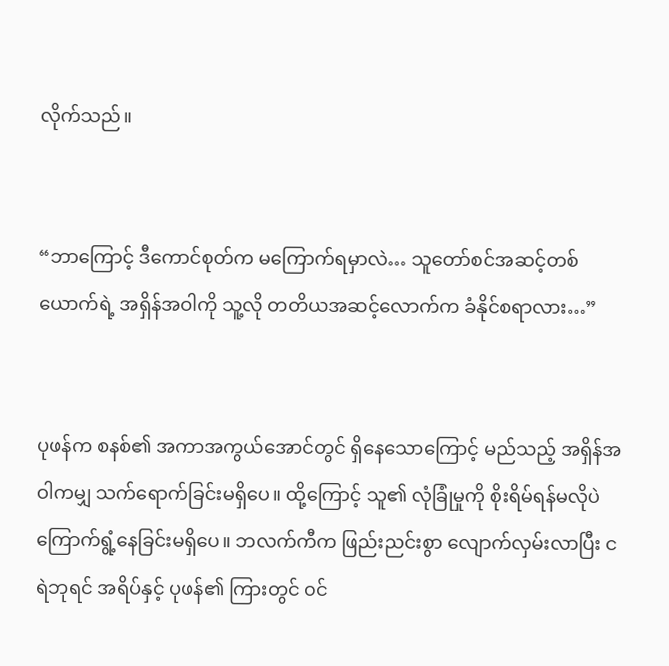လိုက်သည်။


“ဘာကြောင့် ဒီကောင်စုတ်က မကြောက်ရမှာလဲ… သူတော်စင်အဆင့်တစ်ယောက်ရဲ့ အရှိန်အဝါကို သူ့လို တတိယအဆင့်လောက်က ခံနိုင်စရာလား…”


ပုဖန်က စနစ်၏ အကာအကွယ်အောင်တွင် ရှိနေသောကြောင့် မည်သည့် အရှိန်အဝါကမျှ သက်ရောက်ခြင်းမရှိပေ။ ထို့ကြောင့် သူ၏ လုံခြုံမှုကို စိုးရိမ်ရန်မလိုပဲ ကြောက်ရွံ့နေခြင်းမရှိပေ။ ဘလက်ကီက ဖြည်းညင်းစွာ လျောက်လှမ်းလာပြီး ငရဲဘုရင် အရိပ်နှင့် ပုဖန်၏ ကြားတွင် ၀င်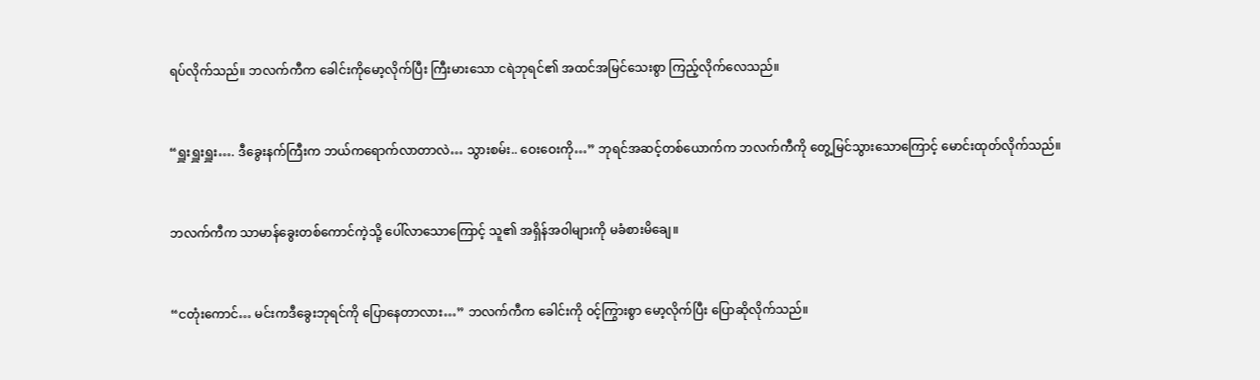ရပ်လိုက်သည်။ ဘလက်ကီက ခေါင်းကိုမော့လိုက်ပြီး ကြီးမားသော ငရဲဘုရင်၏ အထင်အမြင်သေးစွာ ကြည့်လိုက်လေသည်။


“ရှူးရှူးရှူး…. ဒီခွေးနက်ကြီးက ဘယ်ကရောက်လာတာလဲ… သွားစမ်း.. ဝေးဝေးကို…” ဘုရင်အဆင့်တစ်ယောက်က ဘလက်ကီကို တွေ့မြင်သွားသောကြောင့် မောင်းထုတ်လိုက်သည်။


ဘလက်ကီက သာမာန်ခွေးတစ်ကောင်ကဲ့သို့ ပေါ်လာသောကြောင့် သူ၏ အရှိန်အဝါများကို မခံစားမိချေ။


“ငတုံးကောင်… မင်းကဒီခွေးဘုရင်ကို ပြောနေတာလား…” ဘလက်ကီက ခေါင်းကို ၀င့်ကြွားစွာ မော့လိုက်ပြီး ပြောဆိုလိုက်သည်။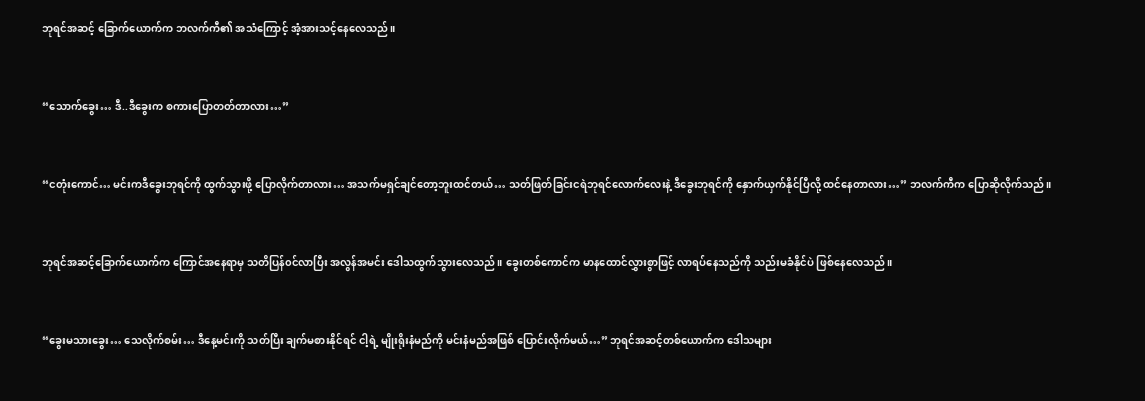ဘုရင်အဆင့် ခြောက်ယောက်က ဘလက်ကီ၏ အသံကြောင့် အံ့အားသင့်နေလေသည်။


“သောက်ခွေး… ဒီ..ဒီခွေးက စကားပြောတတ်တာလား…”


“ငတုံးကောင်… မင်းကဒီခွေးဘုရင်ကို ထွက်သွားဖို့ ပြောလိုက်တာလား… အသက်မရှင်ချင်တော့ဘူးထင်တယ်… သတ်ဖြတ်ခြင်းငရဲဘုရင်လောက်လေးနဲ့ ဒီခွေးဘုရင်ကို နှောက်ယှက်နိုင်ပြီလို့ ထင်နေတာလား…” ဘလက်ကီက ပြောဆိုလိုက်သည်။


ဘုရင်အဆင့်ခြောက်ယောက်က ကြောင်အနေရာမှ သတိပြန်၀င်လာပြီး အလွန်အမင်း ဒေါသထွက်သွားလေသည်။ ခွေးတစ်ကောင်က မာနထောင်လွှားစွာဖြင့် လာရပ်နေသည်ကို သည်းမခံနိုင်ပဲ ဖြစ်နေလေသည်။


“ခွေးမသားခွေး… သေလိုက်စမ်း… ဒီနေ့မင်းကို သတ်ပြီး ချက်မစားနိုင်ရင် ငါ့ရဲ့ မျိုးရိုးနံမည်ကို မင်းနံမည်အဖြစ် ပြောင်းလိုက်မယ်…” ဘုရင်အဆင့်တစ်ယောက်က ဒေါသများ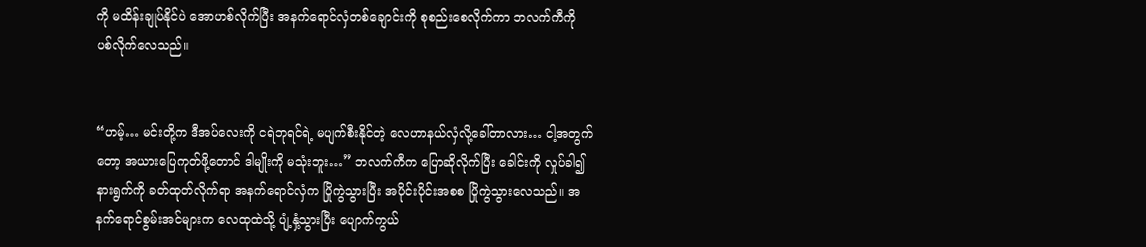ကို မထိန်းချုပ်နိုင်ပဲ အောဟစ်လိုက်ပြီး အနက်ရောင်လှံတစ်ချောင်းကို စုစည်းစေလိုက်ကာ ဘလက်ကီကို ပစ်လိုက်လေသည်။


“ဟမ့်… မင်းတို့က ဒီအပ်လေးကို ငရဲဘုရင်ရဲ့ မပျက်စီးနိုင်တဲ့ လေဟာနယ်လှံလို့ခေါ်တာလား… ငါ့အတွက်တော့ အယားပြေကုတ်ဖို့တောင် ဒါမျိုးကို မသုံးဘူး…” ဘလက်ကီက ပြောဆိုလိုက်ပြီး ခေါင်းကို လှုပ်ခါ၍ နားရွက်ကို ခတ်ထုတ်လိုက်ရာ အနက်ရောင်လှံက ပြိုကွဲသွားပြီး အပိုင်းပိုင်းအစစ ပြိုကွဲသွားလေသည်။ အနက်ရောင်စွမ်းအင်များက လေထုထဲသို့ ပျံ့နှံ့သွားပြီး ပျောက်ကွယ်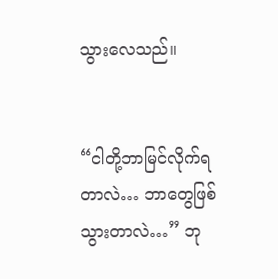သွားလေသည်။


“ငါတို့ဘာမြင်လိုက်ရတာလဲ… ဘာတွေဖြစ်သွားတာလဲ…” ဘု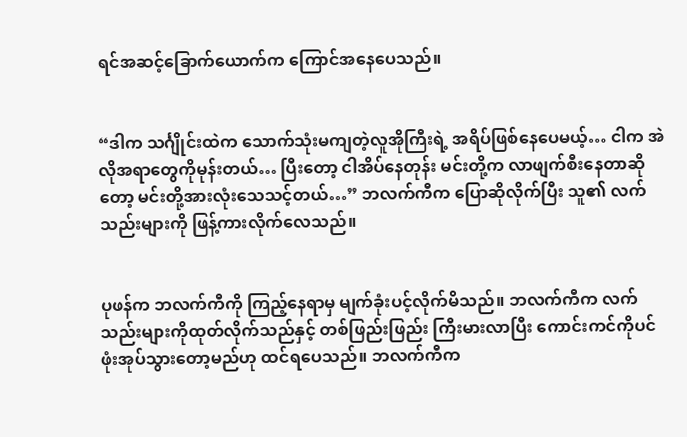ရင်အဆင့်ခြောက်ယောက်က ကြောင်အနေပေသည်။


“ဒါက သင်္ဂျိုင်းထဲက သောက်သုံးမကျတဲ့လူအိုကြီးရဲ့ အရိပ်ဖြစ်နေပေမယ့်… ငါက အဲလိုအရာတွေကိုမုန်းတယ်… ပြီးတော့ ငါအိပ်နေတုန်း မင်းတို့က လာဖျက်စီးနေတာဆိုတော့ မင်းတို့အားလုံးသေသင့်တယ်…” ဘလက်ကီက ပြောဆိုလိုက်ပြီး သူ၏ လက်သည်းများကို ဖြန့်ကားလိုက်လေသည်။


ပုဖန်က ဘလက်ကီကို ကြည့်နေရာမှ မျက်ခုံးပင့်လိုက်မိသည်။ ဘလက်ကီက လက်သည်းများကိုထုတ်လိုက်သည်နှင့် တစ်ဖြည်းဖြည်း ကြီးမားလာပြီး ကောင်းကင်ကိုပင် ဖုံးအုပ်သွားတော့မည်ဟု ထင်ရပေသည်။ ဘလက်ကီက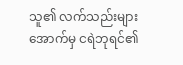သူ၏ လက်သည်းများအောက်မှ ငရဲဘုရင်၏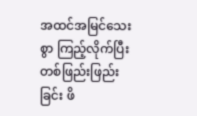အထင်အမြင်သေးစွာ ကြည့်လိုက်ပြီး တစ်ဖြည်းဖြည်းခြင်း ဖိ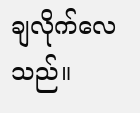ချလိုက်လေသည်။